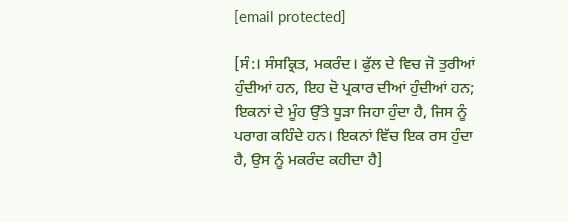[email protected]

[ਸੰ:। ਸੰਸਕ੍ਰਿਤ, ਮਕਰੰਦ। ਫੁੱਲ ਦੇ ਵਿਚ ਜੋ ਤੁਰੀਆਂ ਹੁੰਦੀਆਂ ਹਨ, ਇਹ ਦੋ ਪ੍ਰਕਾਰ ਦੀਆਂ ਹੁੰਦੀਆਂ ਹਨ; ਇਕਨਾਂ ਦੇ ਮੂੰਹ ਉੱਤੇ ਧੂੜਾ ਜਿਹਾ ਹੁੰਦਾ ਹੈ, ਜਿਸ ਨੂੰ ਪਰਾਗ ਕਹਿੰਦੇ ਹਨ। ਇਕਨਾਂ ਵਿੱਚ ਇਕ ਰਸ ਹੁੰਦਾ ਹੈ, ਉਸ ਨੂੰ ਮਕਰੰਦ ਕਹੀਦਾ ਹੈ]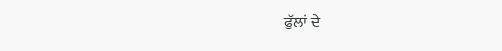ਫੁੱਲਾਂ ਦੇ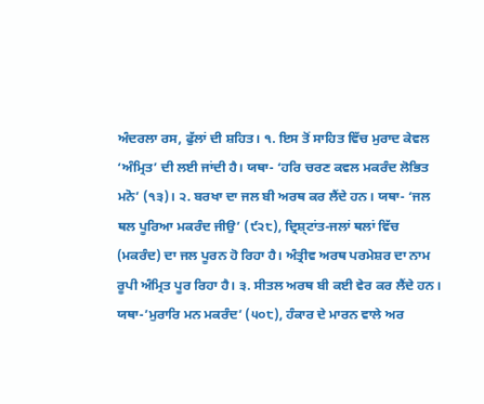ਅੰਦਰਲਾ ਰਸ, ਫੁੱਲਾਂ ਦੀ ਸ਼ਹਿਤ। ੧. ਇਸ ਤੋਂ ਸਾਹਿਤ ਵਿੱਚ ਮੁਰਾਦ ਕੇਵਲ ‘ਅੰਮ੍ਰਿਤ’ ਦੀ ਲਈ ਜਾਂਦੀ ਹੈ। ਯਥਾ- ‘ਹਰਿ ਚਰਣ ਕਵਲ ਮਕਰੰਦ ਲੋਭਿਤ ਮਨੋ’ (੧੩)। ੨. ਬਰਖਾ ਦਾ ਜਲ ਬੀ ਅਰਥ ਕਰ ਲੈਂਦੇ ਹਨ। ਯਥਾ- ‘ਜਲ ਥਲ ਪੂਰਿਆ ਮਕਰੰਦ ਜੀਉ’ (੯੨੮), ਦ੍ਰਿਸ਼੍ਟਾਂਤ-ਜਲਾਂ ਥਲਾਂ ਵਿੱਚ (ਮਕਰੰਦ) ਦਾ ਜਲ ਪੂਰਨ ਹੋ ਰਿਹਾ ਹੈ। ਅੰਤ੍ਰੀਵ ਅਰਥ ਪਰਮੇਸ਼ਰ ਦਾ ਨਾਮ ਰੂਪੀ ਅੰਮ੍ਰਿਤ ਪੂਰ ਰਿਹਾ ਹੈ। ੩. ਸੀਤਲ ਅਰਥ ਬੀ ਕਈ ਵੇਰ ਕਰ ਲੈਂਦੇ ਹਨ। ਯਥਾ-’ਮੁਰਾਰਿ ਮਨ ਮਕਰੰਦ’ (੫੦੮), ਹੰਕਾਰ ਦੇ ਮਾਰਨ ਵਾਲੇ ਅਰ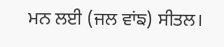ਮਨ ਲਈ (ਜਲ ਵਾਂਙ) ਸੀਤਲ।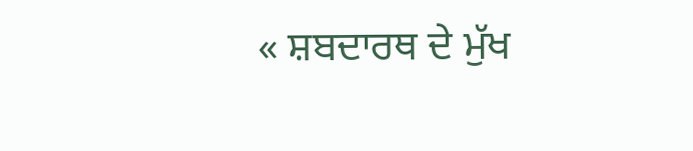« ਸ਼ਬਦਾਰਥ ਦੇ ਮੁੱਖ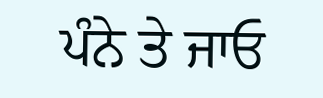ਪੰਨੇ ਤੇ ਜਾਓ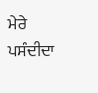ਮੇਰੇ ਪਸੰਦੀਦਾ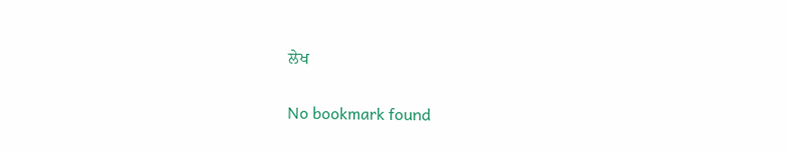ਲੇਖ

No bookmark found